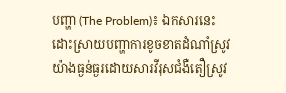បញ្ហា (The Problem)៖ ឯកសារនេះដោះស្រាយបញ្ហាការខូចខាតដំណាំស្រូវយ៉ាងធ្ងន់ធ្ងរដោយសារវីរុសជំងឺតឿស្រូវ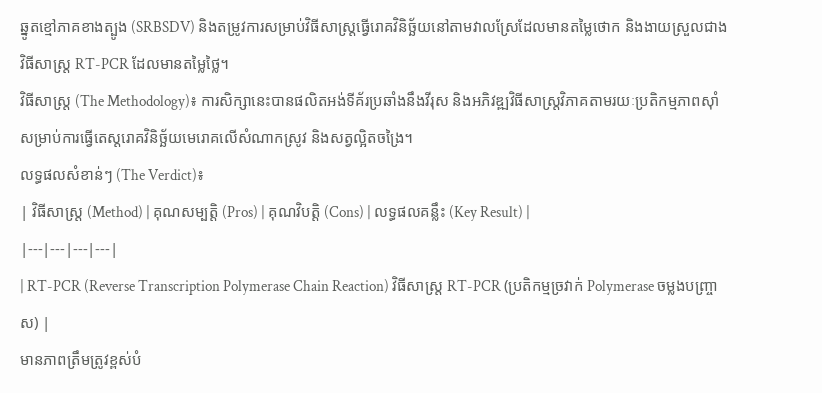ឆ្នូតខ្មៅភាគខាងត្បូង (SRBSDV) និងតម្រូវការសម្រាប់វិធីសាស្ត្រធ្វើរោគវិនិច្ឆ័យនៅតាមវាលស្រែដែលមានតម្លៃថោក និងងាយស្រួលជាងវិធីសាស្ត្រ RT-PCR ដែលមានតម្លៃថ្លៃ។
វិធីសាស្ត្រ (The Methodology)៖ ការសិក្សានេះបានផលិតអង់ទីគ័រប្រឆាំងនឹងវីរុស និងអភិវឌ្ឍវិធីសាស្ត្រវិភាគតាមរយៈប្រតិកម្មភាពស៊ាំសម្រាប់ការធ្វើតេស្តរោគវិនិច្ឆ័យមេរោគលើសំណាកស្រូវ និងសត្វល្អិតចង្រៃ។
លទ្ធផលសំខាន់ៗ (The Verdict)៖
| វិធីសាស្ត្រ (Method) | គុណសម្បត្តិ (Pros) | គុណវិបត្តិ (Cons) | លទ្ធផលគន្លឹះ (Key Result) |
|---|---|---|---|
| RT-PCR (Reverse Transcription Polymerase Chain Reaction) វិធីសាស្ត្រ RT-PCR (ប្រតិកម្មច្រវាក់ Polymerase ចម្លងបញ្ច្រាស) |
មានភាពត្រឹមត្រូវខ្ពស់បំ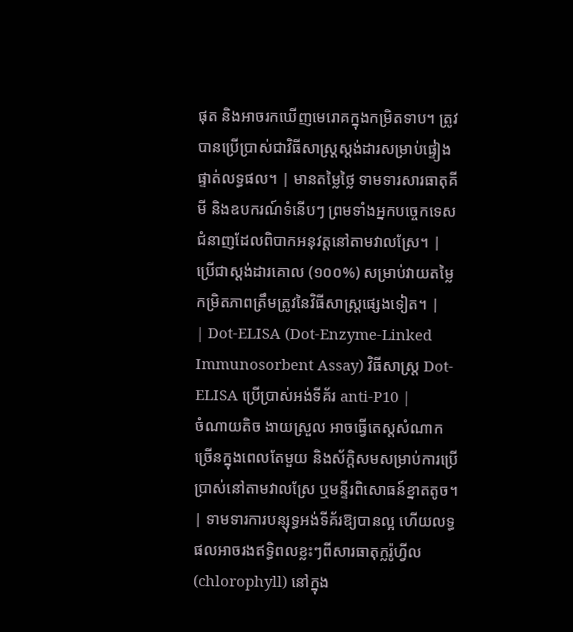ផុត និងអាចរកឃើញមេរោគក្នុងកម្រិតទាប។ ត្រូវបានប្រើប្រាស់ជាវិធីសាស្ត្រស្តង់ដារសម្រាប់ផ្ទៀងផ្ទាត់លទ្ធផល។ | មានតម្លៃថ្លៃ ទាមទារសារធាតុគីមី និងឧបករណ៍ទំនើបៗ ព្រមទាំងអ្នកបច្ចេកទេសជំនាញដែលពិបាកអនុវត្តនៅតាមវាលស្រែ។ | ប្រើជាស្តង់ដារគោល (១០០%) សម្រាប់វាយតម្លៃកម្រិតភាពត្រឹមត្រូវនៃវិធីសាស្ត្រផ្សេងទៀត។ |
| Dot-ELISA (Dot-Enzyme-Linked Immunosorbent Assay) វិធីសាស្ត្រ Dot-ELISA ប្រើប្រាស់អង់ទីគ័រ anti-P10 |
ចំណាយតិច ងាយស្រួល អាចធ្វើតេស្តសំណាកច្រើនក្នុងពេលតែមួយ និងស័ក្តិសមសម្រាប់ការប្រើប្រាស់នៅតាមវាលស្រែ ឬមន្ទីរពិសោធន៍ខ្នាតតូច។ | ទាមទារការបន្សុទ្ធអង់ទីគ័រឱ្យបានល្អ ហើយលទ្ធផលអាចរងឥទ្ធិពលខ្លះៗពីសារធាតុក្លរ៉ូហ្វីល (chlorophyll) នៅក្នុង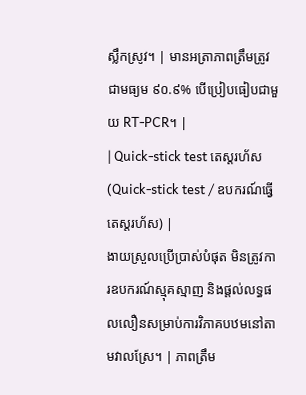ស្លឹកស្រូវ។ | មានអត្រាភាពត្រឹមត្រូវជាមធ្យម ៩០.៩% បើប្រៀបធៀបជាមួយ RT-PCR។ |
| Quick-stick test តេស្តរហ័ស (Quick-stick test / ឧបករណ៍ធ្វើតេស្តរហ័ស) |
ងាយស្រួលប្រើប្រាស់បំផុត មិនត្រូវការឧបករណ៍ស្មុគស្មាញ និងផ្តល់លទ្ធផលលឿនសម្រាប់ការវិភាគបឋមនៅតាមវាលស្រែ។ | ភាពត្រឹម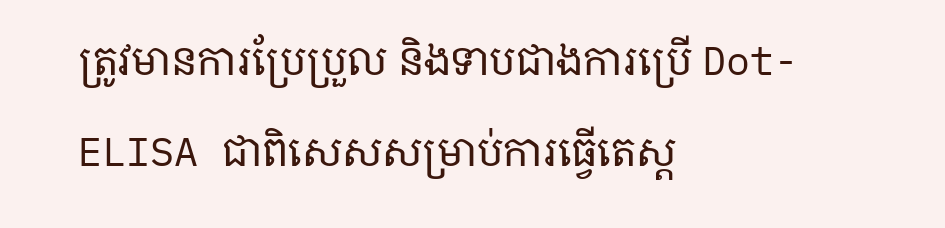ត្រូវមានការប្រែប្រួល និងទាបជាងការប្រើ Dot-ELISA ជាពិសេសសម្រាប់ការធ្វើតេស្ត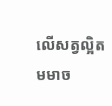លើសត្វល្អិតមមាច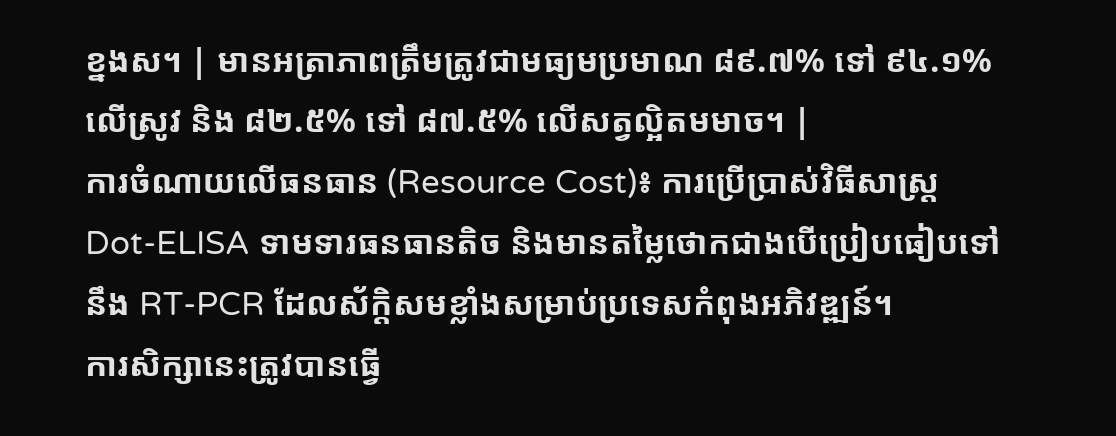ខ្នងស។ | មានអត្រាភាពត្រឹមត្រូវជាមធ្យមប្រមាណ ៨៩.៧% ទៅ ៩៤.១% លើស្រូវ និង ៨២.៥% ទៅ ៨៧.៥% លើសត្វល្អិតមមាច។ |
ការចំណាយលើធនធាន (Resource Cost)៖ ការប្រើប្រាស់វិធីសាស្ត្រ Dot-ELISA ទាមទារធនធានតិច និងមានតម្លៃថោកជាងបើប្រៀបធៀបទៅនឹង RT-PCR ដែលស័ក្តិសមខ្លាំងសម្រាប់ប្រទេសកំពុងអភិវឌ្ឍន៍។
ការសិក្សានេះត្រូវបានធ្វើ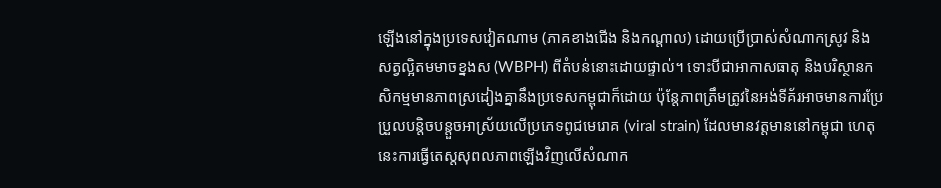ឡើងនៅក្នុងប្រទេសវៀតណាម (ភាគខាងជើង និងកណ្តាល) ដោយប្រើប្រាស់សំណាកស្រូវ និងសត្វល្អិតមមាចខ្នងស (WBPH) ពីតំបន់នោះដោយផ្ទាល់។ ទោះបីជាអាកាសធាតុ និងបរិស្ថានកសិកម្មមានភាពស្រដៀងគ្នានឹងប្រទេសកម្ពុជាក៏ដោយ ប៉ុន្តែភាពត្រឹមត្រូវនៃអង់ទីគ័រអាចមានការប្រែប្រួលបន្តិចបន្តួចអាស្រ័យលើប្រភេទពូជមេរោគ (viral strain) ដែលមានវត្តមាននៅកម្ពុជា ហេតុនេះការធ្វើតេស្តសុពលភាពឡើងវិញលើសំណាក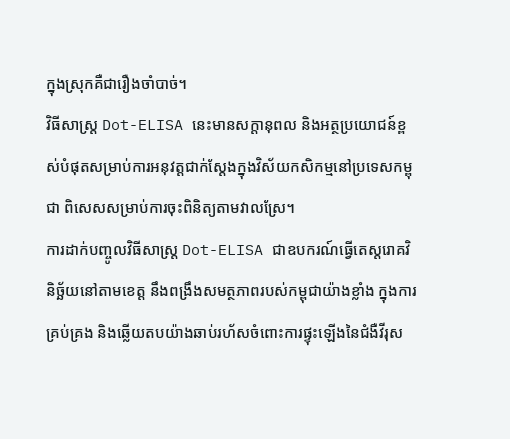ក្នុងស្រុកគឺជារឿងចាំបាច់។
វិធីសាស្ត្រ Dot-ELISA នេះមានសក្តានុពល និងអត្ថប្រយោជន៍ខ្ពស់បំផុតសម្រាប់ការអនុវត្តជាក់ស្តែងក្នុងវិស័យកសិកម្មនៅប្រទេសកម្ពុជា ពិសេសសម្រាប់ការចុះពិនិត្យតាមវាលស្រែ។
ការដាក់បញ្ចូលវិធីសាស្ត្រ Dot-ELISA ជាឧបករណ៍ធ្វើតេស្តរោគវិនិច្ឆ័យនៅតាមខេត្ត នឹងពង្រឹងសមត្ថភាពរបស់កម្ពុជាយ៉ាងខ្លាំង ក្នុងការគ្រប់គ្រង និងឆ្លើយតបយ៉ាងឆាប់រហ័សចំពោះការផ្ទុះឡើងនៃជំងឺវីរុស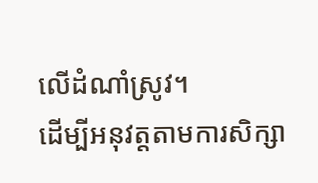លើដំណាំស្រូវ។
ដើម្បីអនុវត្តតាមការសិក្សា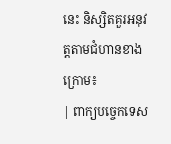នេះ និស្សិតគួរអនុវត្តតាមជំហានខាងក្រោម៖
| ពាក្យបច្ចេកទេស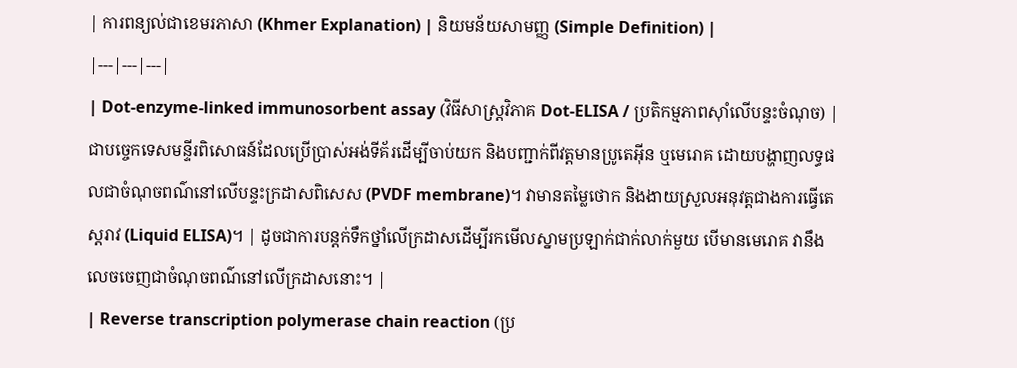| ការពន្យល់ជាខេមរភាសា (Khmer Explanation) | និយមន័យសាមញ្ញ (Simple Definition) |
|---|---|---|
| Dot-enzyme-linked immunosorbent assay (វិធីសាស្ត្រវិភាគ Dot-ELISA / ប្រតិកម្មភាពស៊ាំលើបន្ទះចំណុច) | ជាបច្ចេកទេសមន្ទីរពិសោធន៍ដែលប្រើប្រាស់អង់ទីគ័រដើម្បីចាប់យក និងបញ្ជាក់ពីវត្តមានប្រូតេអ៊ីន ឬមេរោគ ដោយបង្ហាញលទ្ធផលជាចំណុចពណ៌នៅលើបន្ទះក្រដាសពិសេស (PVDF membrane)។ វាមានតម្លៃថោក និងងាយស្រួលអនុវត្តជាងការធ្វើតេស្តរាវ (Liquid ELISA)។ | ដូចជាការបន្តក់ទឹកថ្នាំលើក្រដាសដើម្បីរកមើលស្នាមប្រឡាក់ជាក់លាក់មួយ បើមានមេរោគ វានឹងលេចចេញជាចំណុចពណ៌នៅលើក្រដាសនោះ។ |
| Reverse transcription polymerase chain reaction (ប្រ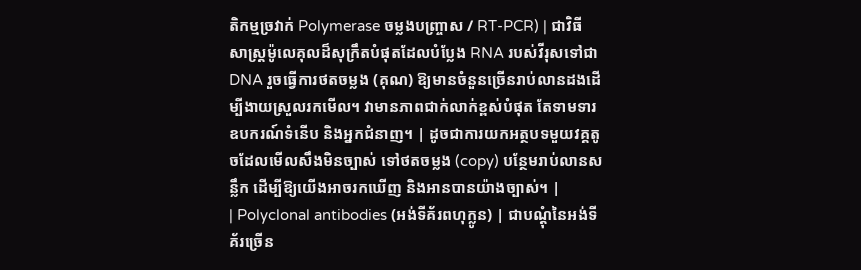តិកម្មច្រវាក់ Polymerase ចម្លងបញ្ច្រាស / RT-PCR) | ជាវិធីសាស្ត្រម៉ូលេគុលដ៏សុក្រឹតបំផុតដែលបំប្លែង RNA របស់វីរុសទៅជា DNA រួចធ្វើការថតចម្លង (គុណ) ឱ្យមានចំនួនច្រើនរាប់លានដងដើម្បីងាយស្រួលរកមើល។ វាមានភាពជាក់លាក់ខ្ពស់បំផុត តែទាមទារឧបករណ៍ទំនើប និងអ្នកជំនាញ។ | ដូចជាការយកអត្ថបទមួយវគ្គតូចដែលមើលសឹងមិនច្បាស់ ទៅថតចម្លង (copy) បន្ថែមរាប់លានសន្លឹក ដើម្បីឱ្យយើងអាចរកឃើញ និងអានបានយ៉ាងច្បាស់។ |
| Polyclonal antibodies (អង់ទីគ័រពហុក្លូន) | ជាបណ្តុំនៃអង់ទីគ័រច្រើន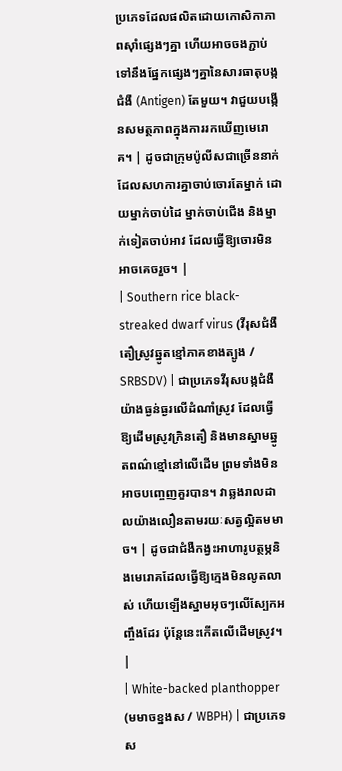ប្រភេទដែលផលិតដោយកោសិកាភាពស៊ាំផ្សេងៗគ្នា ហើយអាចចងភ្ជាប់ទៅនឹងផ្នែកផ្សេងៗគ្នានៃសារធាតុបង្កជំងឺ (Antigen) តែមួយ។ វាជួយបង្កើនសមត្ថភាពក្នុងការរកឃើញមេរោគ។ | ដូចជាក្រុមប៉ូលីសជាច្រើននាក់ដែលសហការគ្នាចាប់ចោរតែម្នាក់ ដោយម្នាក់ចាប់ដៃ ម្នាក់ចាប់ជើង និងម្នាក់ទៀតចាប់អាវ ដែលធ្វើឱ្យចោរមិនអាចគេចរួច។ |
| Southern rice black-streaked dwarf virus (វីរុសជំងឺតឿស្រូវឆ្នូតខ្មៅភាគខាងត្បូង / SRBSDV) | ជាប្រភេទវីរុសបង្កជំងឺយ៉ាងធ្ងន់ធ្ងរលើដំណាំស្រូវ ដែលធ្វើឱ្យដើមស្រូវក្រិនតឿ និងមានស្នាមឆ្នូតពណ៌ខ្មៅនៅលើដើម ព្រមទាំងមិនអាចបញ្ចេញគួរបាន។ វាឆ្លងរាលដាលយ៉ាងលឿនតាមរយៈសត្វល្អិតមមាច។ | ដូចជាជំងឺកង្វះអាហារូបត្ថម្ភនិងមេរោគដែលធ្វើឱ្យក្មេងមិនលូតលាស់ ហើយឡើងស្នាមអុចៗលើស្បែកអញ្ចឹងដែរ ប៉ុន្តែនេះកើតលើដើមស្រូវ។ |
| White-backed planthopper (មមាចខ្នងស / WBPH) | ជាប្រភេទស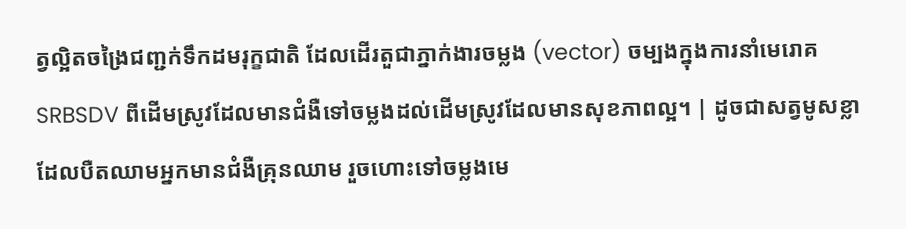ត្វល្អិតចង្រៃជញ្ជក់ទឹកដមរុក្ខជាតិ ដែលដើរតួជាភ្នាក់ងារចម្លង (vector) ចម្បងក្នុងការនាំមេរោគ SRBSDV ពីដើមស្រូវដែលមានជំងឺទៅចម្លងដល់ដើមស្រូវដែលមានសុខភាពល្អ។ | ដូចជាសត្វមូសខ្លាដែលបឺតឈាមអ្នកមានជំងឺគ្រុនឈាម រួចហោះទៅចម្លងមេ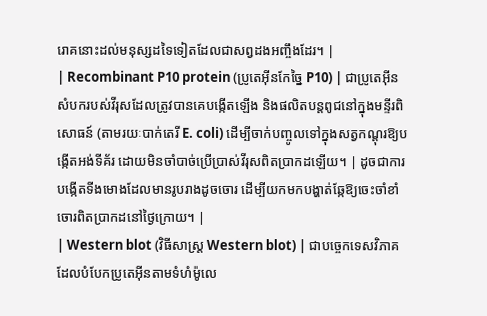រោគនោះដល់មនុស្សដទៃទៀតដែលជាសព្វដងអញ្ចឹងដែរ។ |
| Recombinant P10 protein (ប្រូតេអ៊ីនកែច្នៃ P10) | ជាប្រូតេអ៊ីនសំបករបស់វីរុសដែលត្រូវបានគេបង្កើតឡើង និងផលិតបន្តពូជនៅក្នុងមន្ទីរពិសោធន៍ (តាមរយៈបាក់តេរី E. coli) ដើម្បីចាក់បញ្ចូលទៅក្នុងសត្វកណ្តុរឱ្យបង្កើតអង់ទីគ័រ ដោយមិនចាំបាច់ប្រើប្រាស់វីរុសពិតប្រាកដឡើយ។ | ដូចជាការបង្កើតទីងមោងដែលមានរូបរាងដូចចោរ ដើម្បីយកមកបង្ហាត់ឆ្កែឱ្យចេះចាំខាំចោរពិតប្រាកដនៅថ្ងៃក្រោយ។ |
| Western blot (វិធីសាស្ត្រ Western blot) | ជាបច្ចេកទេសវិភាគដែលបំបែកប្រូតេអ៊ីនតាមទំហំម៉ូលេ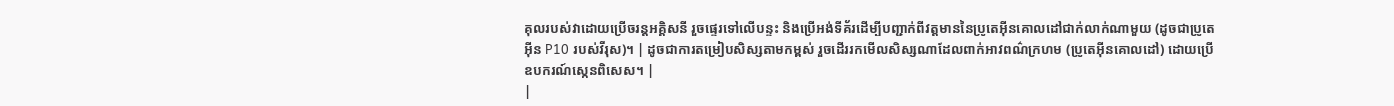គុលរបស់វាដោយប្រើចរន្តអគ្គិសនី រួចផ្ទេរទៅលើបន្ទះ និងប្រើអង់ទីគ័រដើម្បីបញ្ជាក់ពីវត្តមាននៃប្រូតេអ៊ីនគោលដៅជាក់លាក់ណាមួយ (ដូចជាប្រូតេអ៊ីន P10 របស់វីរុស)។ | ដូចជាការតម្រៀបសិស្សតាមកម្ពស់ រួចដើររកមើលសិស្សណាដែលពាក់អាវពណ៌ក្រហម (ប្រូតេអ៊ីនគោលដៅ) ដោយប្រើឧបករណ៍ស្កេនពិសេស។ |
|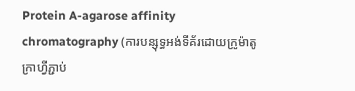Protein A-agarose affinity chromatography (ការបន្សុទ្ធអង់ទីគ័រដោយក្រូម៉ាតូក្រាហ្វីភ្ជាប់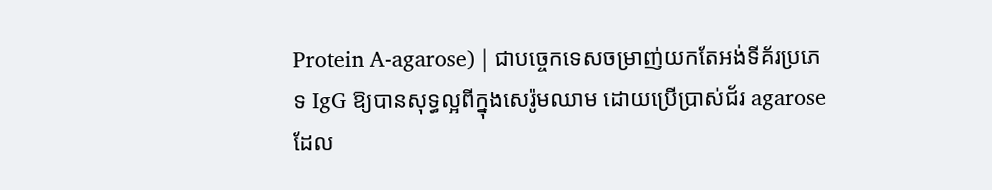Protein A-agarose) | ជាបច្ចេកទេសចម្រាញ់យកតែអង់ទីគ័រប្រភេទ IgG ឱ្យបានសុទ្ធល្អពីក្នុងសេរ៉ូមឈាម ដោយប្រើប្រាស់ជ័រ agarose ដែល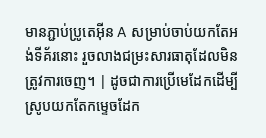មានភ្ជាប់ប្រូតេអ៊ីន A សម្រាប់ចាប់យកតែអង់ទីគ័រនោះ រួចលាងជម្រះសារធាតុដែលមិនត្រូវការចេញ។ | ដូចជាការប្រើមេដែកដើម្បីស្រូបយកតែកម្ទេចដែក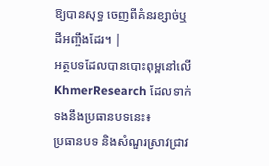ឱ្យបានសុទ្ធ ចេញពីគំនរខ្សាច់ឬដីអញ្ចឹងដែរ។ |
អត្ថបទដែលបានបោះពុម្ពនៅលើ KhmerResearch ដែលទាក់ទងនឹងប្រធានបទនេះ៖
ប្រធានបទ និងសំណួរស្រាវជ្រាវ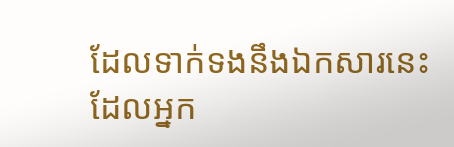ដែលទាក់ទងនឹងឯកសារនេះ ដែលអ្នក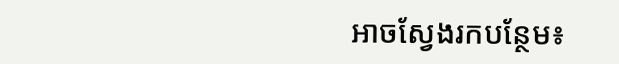អាចស្វែងរកបន្ថែម៖